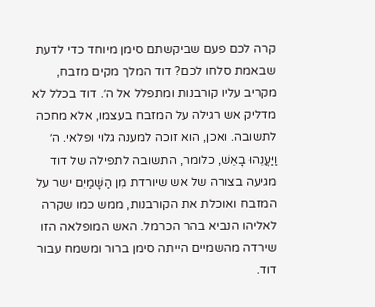קרה לכם פעם שביקשתם סימן מיוחד כדי לדעת שבאמת סלחו לכם? דוד המלך מקים מזבח, מקריב עליו קורבנות ומתפלל אל ה׳. דוד בכלל לא מדליק אש רגילה על המזבח בעצמו, אלא מחכה לתשובה. ואכן, הוא זוכה למענה גלוי ופלאי. ה׳ וַיַּעֲנֵהוּ בָאֵשׁ, כלומר, התשובה לתפילה של דוד מגיעה בצורה של אש שיורדת מִן הַשָּׁמַיִם ישר על המזבח ואוכלת את הקורבנות, ממש כמו שקרה לאליהו הנביא בהר הכרמל. האש המופלאה הזו שירדה מהשמיים הייתה סימן ברור ומשמח עבור דוד.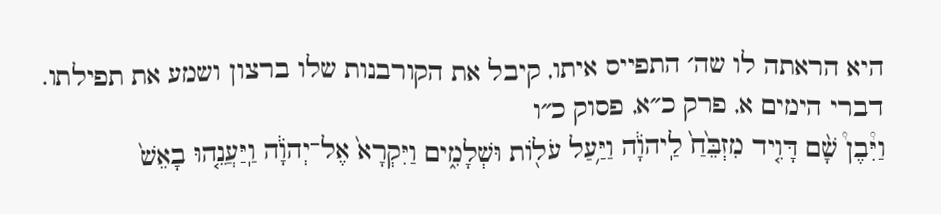היא הראתה לו שה׳ התפייס איתו, קיבל את הקורבנות שלו ברצון ושמע את תפילתו.
דברי הימים א, פרק כ״א, פסוק כ״ו
וַיִּ֩בֶן֩ שָׁ֨ם דָּוִ֤יד מִזְבֵּ֙חַ֙ לַֽיהֹוָ֔ה וַיַּ֥עַל עֹל֖וֹת וּשְׁלָמִ֑ים וַיִּקְרָא֙ אֶל־יְהֹוָ֔ה וַֽיַּעֲנֵ֤הוּ בָאֵשׁ֙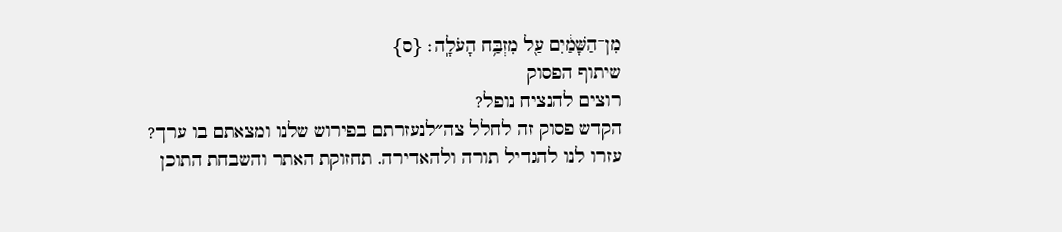מִן־הַשָּׁמַ֔יִם עַ֖ל מִזְבַּ֥ח הָעֹלָֽה׃ {ס}
שיתוף הפסוק
רוצים להנציח נופל?
הקדש פסוק זה לחלל צה״לנעזרתם בפירוש שלנו ומצאתם בו ערך?
עזרו לנו להגדיל תורה ולהאדירה. תחזוקת האתר והשבחת התוכן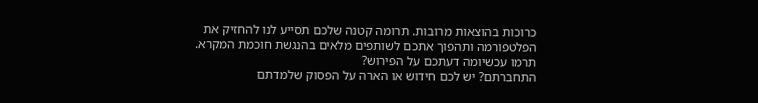כרוכות בהוצאות מרובות. תרומה קטנה שלכם תסייע לנו להחזיק את הפלטפורמה ותהפוך אתכם לשותפים מלאים בהנגשת חוכמת המקרא.
תרמו עכשיומה דעתכם על הפירוש?
התחברתם? יש לכם חידוש או הארה על הפסוק שלמדתם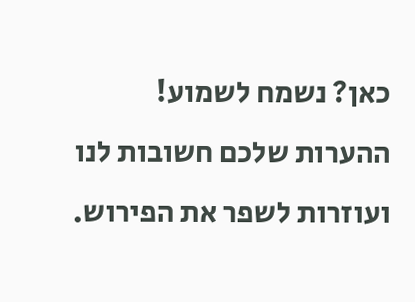כאן? נשמח לשמוע!
ההערות שלכם חשובות לנו ועוזרות לשפר את הפירוש.